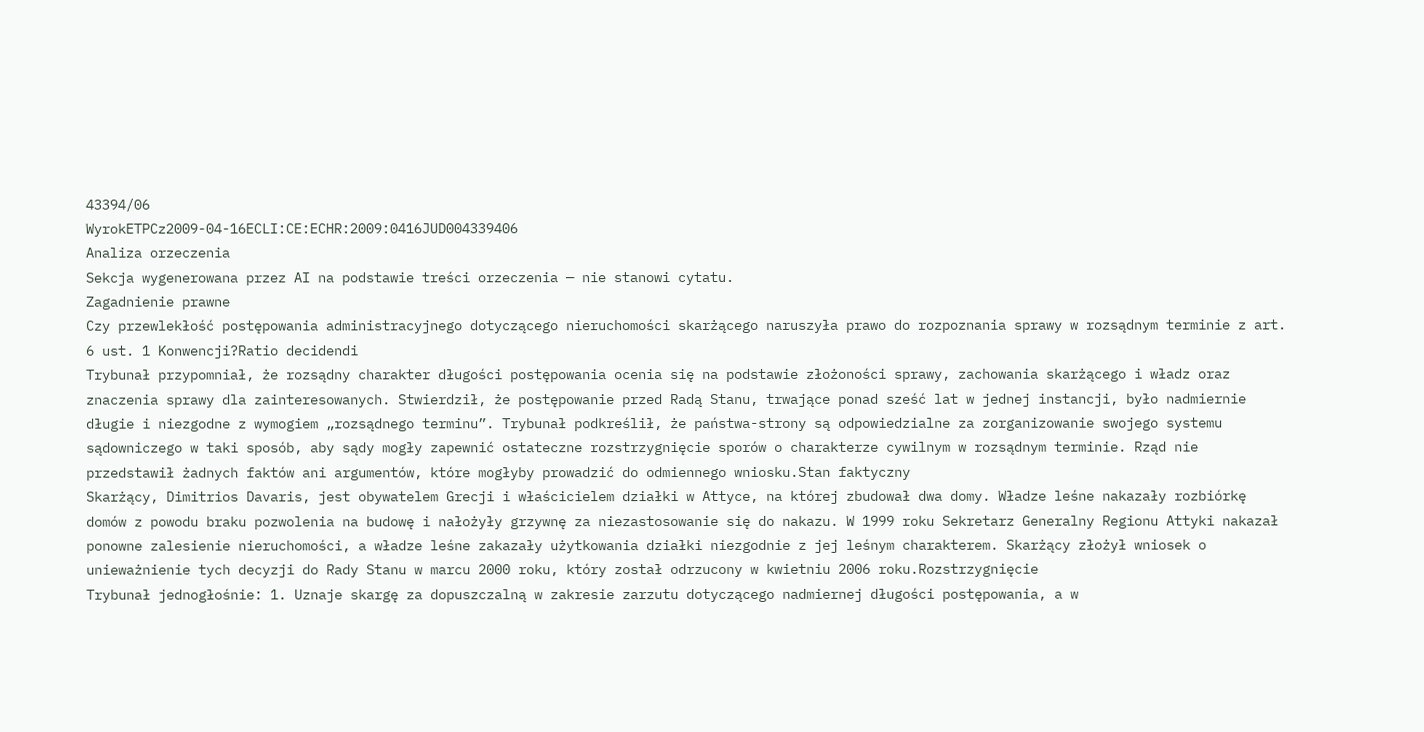43394/06
WyrokETPCz2009-04-16ECLI:CE:ECHR:2009:0416JUD004339406
Analiza orzeczenia
Sekcja wygenerowana przez AI na podstawie treści orzeczenia — nie stanowi cytatu.
Zagadnienie prawne
Czy przewlekłość postępowania administracyjnego dotyczącego nieruchomości skarżącego naruszyła prawo do rozpoznania sprawy w rozsądnym terminie z art. 6 ust. 1 Konwencji?Ratio decidendi
Trybunał przypomniał, że rozsądny charakter długości postępowania ocenia się na podstawie złożoności sprawy, zachowania skarżącego i władz oraz znaczenia sprawy dla zainteresowanych. Stwierdził, że postępowanie przed Radą Stanu, trwające ponad sześć lat w jednej instancji, było nadmiernie długie i niezgodne z wymogiem „rozsądnego terminu”. Trybunał podkreślił, że państwa-strony są odpowiedzialne za zorganizowanie swojego systemu sądowniczego w taki sposób, aby sądy mogły zapewnić ostateczne rozstrzygnięcie sporów o charakterze cywilnym w rozsądnym terminie. Rząd nie przedstawił żadnych faktów ani argumentów, które mogłyby prowadzić do odmiennego wniosku.Stan faktyczny
Skarżący, Dimitrios Davaris, jest obywatelem Grecji i właścicielem działki w Attyce, na której zbudował dwa domy. Władze leśne nakazały rozbiórkę domów z powodu braku pozwolenia na budowę i nałożyły grzywnę za niezastosowanie się do nakazu. W 1999 roku Sekretarz Generalny Regionu Attyki nakazał ponowne zalesienie nieruchomości, a władze leśne zakazały użytkowania działki niezgodnie z jej leśnym charakterem. Skarżący złożył wniosek o unieważnienie tych decyzji do Rady Stanu w marcu 2000 roku, który został odrzucony w kwietniu 2006 roku.Rozstrzygnięcie
Trybunał jednogłośnie: 1. Uznaje skargę za dopuszczalną w zakresie zarzutu dotyczącego nadmiernej długości postępowania, a w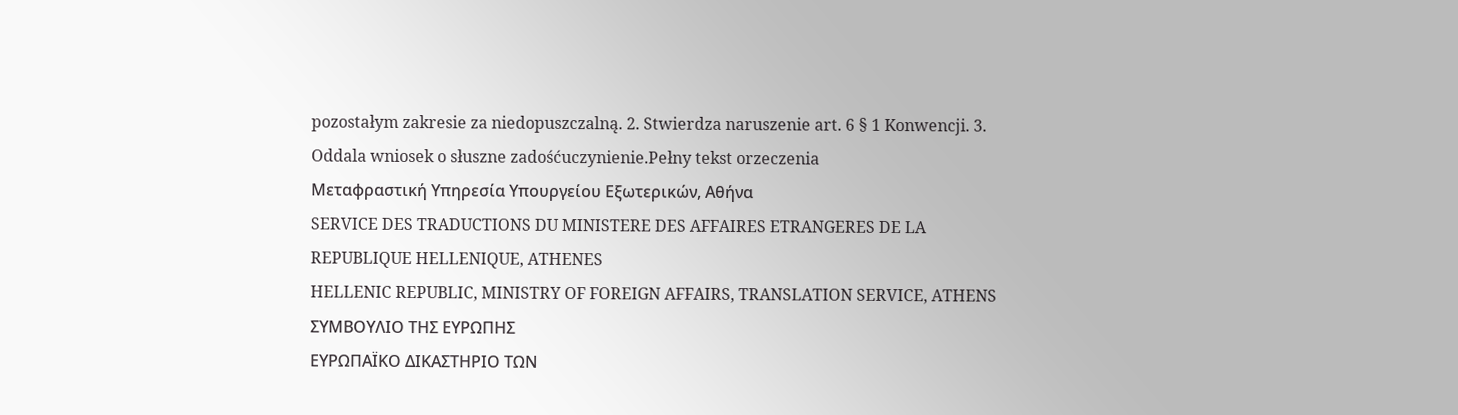pozostałym zakresie za niedopuszczalną. 2. Stwierdza naruszenie art. 6 § 1 Konwencji. 3. Oddala wniosek o słuszne zadośćuczynienie.Pełny tekst orzeczenia
Μεταφραστική Υπηρεσία Υπουργείου Εξωτερικών, Αθήνα
SERVICE DES TRADUCTIONS DU MINISTERE DES AFFAIRES ETRANGERES DE LA REPUBLIQUE HELLENIQUE, ATHENES
HELLENIC REPUBLIC, MINISTRY OF FOREIGN AFFAIRS, TRANSLATION SERVICE, ATHENS
ΣΥΜΒΟΥΛΙΟ ΤΗΣ ΕΥΡΩΠΗΣ
ΕΥΡΩΠΑΪΚΟ ΔΙΚΑΣΤΗΡΙΟ ΤΩΝ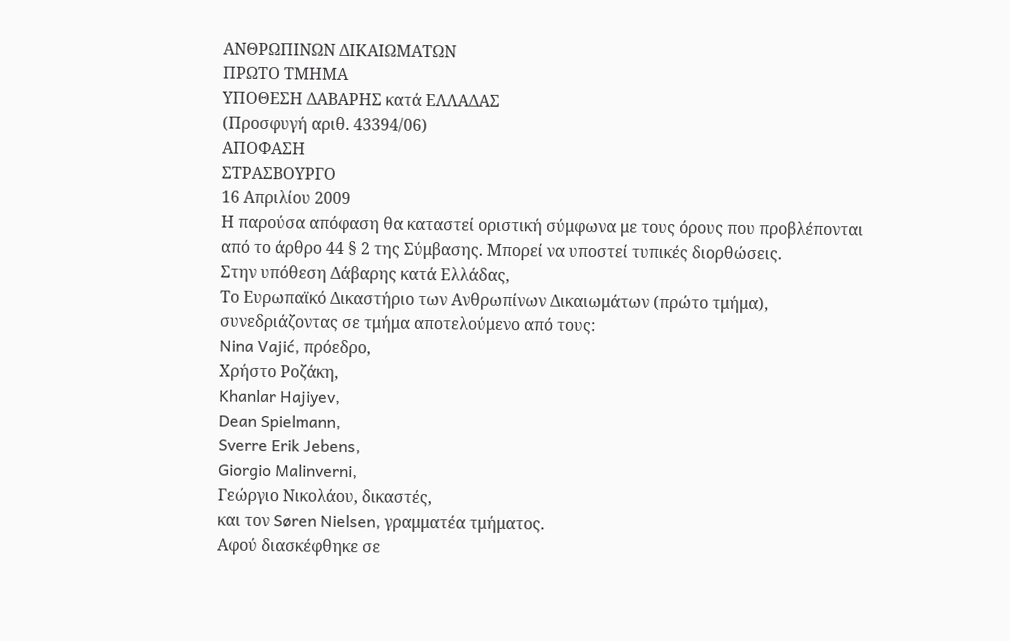ΑΝΘΡΩΠΙΝΩΝ ΔΙΚΑΙΩΜΑΤΩΝ
ΠΡΩΤΟ ΤΜΗΜΑ
ΥΠΟΘΕΣΗ ΔΑΒΑΡΗΣ κατά ΕΛΛΑΔΑΣ
(Προσφυγή αριθ. 43394/06)
ΑΠΟΦΑΣΗ
ΣΤΡΑΣΒΟΥΡΓΟ
16 Απριλίου 2009
Η παρούσα απόφαση θα καταστεί οριστική σύμφωνα με τους όρους που προβλέπονται από το άρθρο 44 § 2 της Σύμβασης. Μπορεί να υποστεί τυπικές διορθώσεις.
Στην υπόθεση Δάβαρης κατά Ελλάδας,
Το Ευρωπαϊκό Δικαστήριο των Ανθρωπίνων Δικαιωμάτων (πρώτο τμήμα), συνεδριάζοντας σε τμήμα αποτελούμενο από τους:
Nina Vajić, πρόεδρο,
Χρήστο Ροζάκη,
Khanlar Hajiyev,
Dean Spielmann,
Sverre Erik Jebens,
Giorgio Malinverni,
Γεώργιο Νικολάου, δικαστές,
και τον Søren Nielsen, γραμματέα τμήματος.
Αφού διασκέφθηκε σε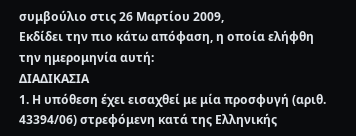συμβούλιο στις 26 Μαρτίου 2009,
Εκδίδει την πιο κάτω απόφαση, η οποία ελήφθη την ημερομηνία αυτή:
ΔΙΑΔΙΚΑΣΙΑ
1. Η υπόθεση έχει εισαχθεί με μία προσφυγή (αριθ. 43394/06) στρεφόμενη κατά της Ελληνικής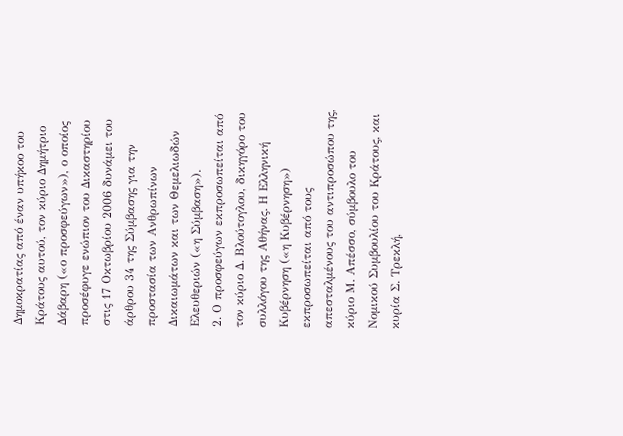Δημοκρατίας από έναν υπήκοο του Κράτους αυτού, τον κύριο Δημήτριο Δάβαρη («ο προσφεύγων»), ο οποίος προσέφυγε ενώπιον του Δικαστηρίου στις 17 Οκτωβρίου 2006 δυνάμει του άρθρου 34 της Σύμβασης για την προστασία των Ανθρωπίνων Δικαιωμάτων και των Θεμελιωδών Ελευθεριών («η Σύμβαση»).
2. Ο προσφεύγων εκπροσωπείται από τον κύριο Δ. Βλούτογλου, δικηγόρο του συλλόγου της Αθήνας. Η Ελληνική Κυβέρνηση («η Κυβέρνηση») εκπροσωπείται από τους απεσταλμένους του αντιπροσώπου της, κύριο Μ. Απέσσο, σύμβουλο του Νομικού Συμβουλίου του Κράτους, και κυρία Σ. Τρεκλή,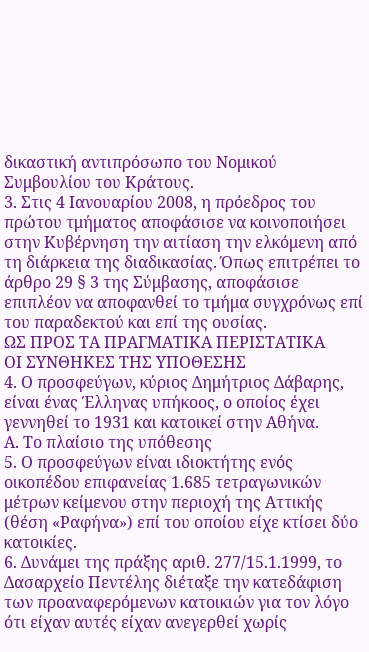δικαστική αντιπρόσωπο του Νομικού Συμβουλίου του Κράτους.
3. Στις 4 Ιανουαρίου 2008, η πρόεδρος του πρώτου τμήματος αποφάσισε να κοινοποιήσει στην Κυβέρνηση την αιτίαση την ελκόμενη από τη διάρκεια της διαδικασίας. Όπως επιτρέπει το άρθρο 29 § 3 της Σύμβασης, αποφάσισε επιπλέον να αποφανθεί το τμήμα συγχρόνως επί του παραδεκτού και επί της ουσίας.
ΩΣ ΠΡΟΣ ΤΑ ΠΡΑΓΜΑΤΙΚΑ ΠΕΡΙΣΤΑΤΙΚΑ
ΟΙ ΣΥΝΘΗΚΕΣ ΤΗΣ ΥΠΟΘΕΣΗΣ
4. Ο προσφεύγων, κύριος Δημήτριος Δάβαρης, είναι ένας Έλληνας υπήκοος, ο οποίος έχει γεννηθεί το 1931 και κατοικεί στην Αθήνα.
Α. Το πλαίσιο της υπόθεσης
5. Ο προσφεύγων είναι ιδιοκτήτης ενός οικοπέδου επιφανείας 1.685 τετραγωνικών μέτρων κείμενου στην περιοχή της Αττικής (θέση «Ραφήνα») επί του οποίου είχε κτίσει δύο κατοικίες.
6. Δυνάμει της πράξης αριθ. 277/15.1.1999, το Δασαρχείο Πεντέλης διέταξε την κατεδάφιση των προαναφερόμενων κατοικιών για τον λόγο ότι είχαν αυτές είχαν ανεγερθεί χωρίς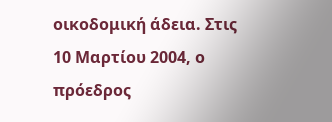οικοδομική άδεια. Στις 10 Μαρτίου 2004, ο πρόεδρος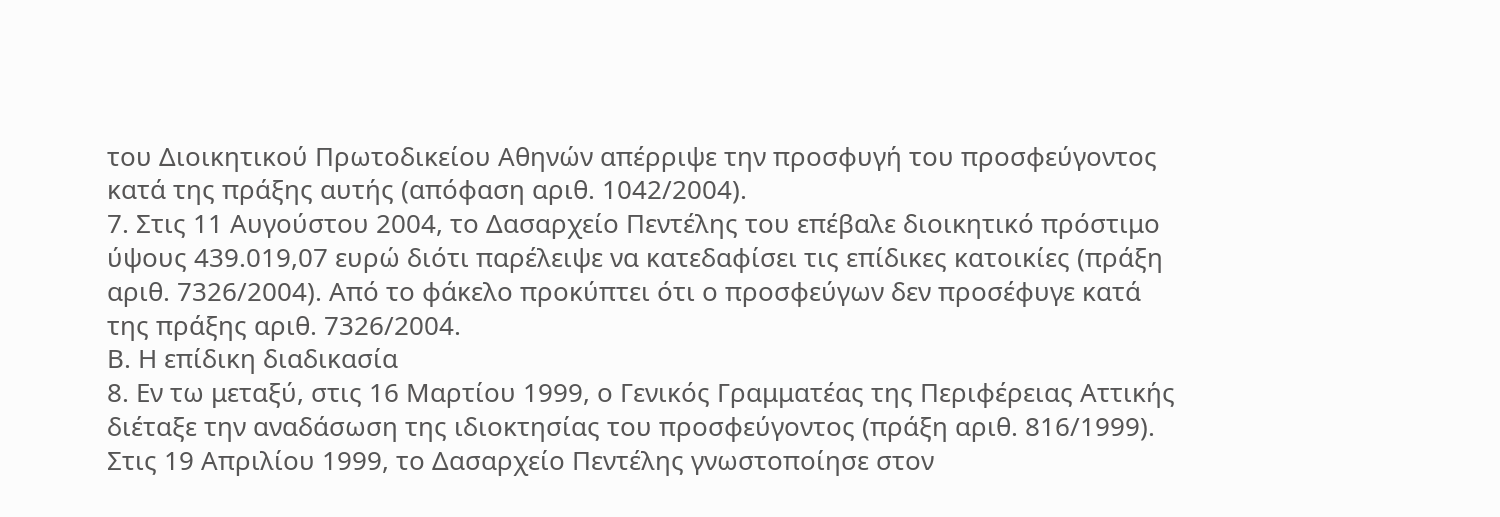του Διοικητικού Πρωτοδικείου Αθηνών απέρριψε την προσφυγή του προσφεύγοντος κατά της πράξης αυτής (απόφαση αριθ. 1042/2004).
7. Στις 11 Αυγούστου 2004, το Δασαρχείο Πεντέλης του επέβαλε διοικητικό πρόστιμο ύψους 439.019,07 ευρώ διότι παρέλειψε να κατεδαφίσει τις επίδικες κατοικίες (πράξη αριθ. 7326/2004). Από το φάκελο προκύπτει ότι ο προσφεύγων δεν προσέφυγε κατά της πράξης αριθ. 7326/2004.
Β. Η επίδικη διαδικασία
8. Εν τω μεταξύ, στις 16 Μαρτίου 1999, ο Γενικός Γραμματέας της Περιφέρειας Αττικής διέταξε την αναδάσωση της ιδιοκτησίας του προσφεύγοντος (πράξη αριθ. 816/1999). Στις 19 Απριλίου 1999, το Δασαρχείο Πεντέλης γνωστοποίησε στον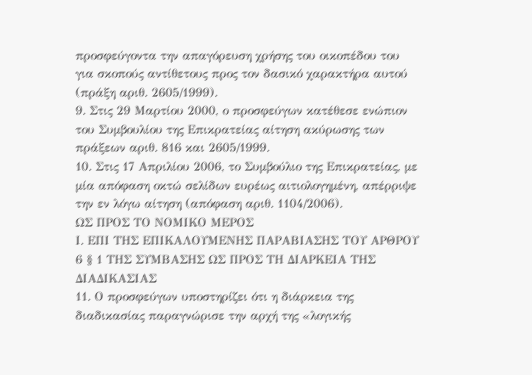προσφεύγοντα την απαγόρευση χρήσης του οικοπέδου του για σκοπούς αντίθετους προς τον δασικό χαρακτήρα αυτού (πράξη αριθ. 2605/1999).
9. Στις 29 Μαρτίου 2000, ο προσφεύγων κατέθεσε ενώπιον του Συμβουλίου της Επικρατείας αίτηση ακύρωσης των πράξεων αριθ. 816 και 2605/1999.
10. Στις 17 Απριλίου 2006, το Συμβούλιο της Επικρατείας, με μία απόφαση οκτώ σελίδων ευρέως αιτιολογημένη, απέρριψε την εν λόγω αίτηση (απόφαση αριθ. 1104/2006).
ΩΣ ΠΡΟΣ ΤΟ ΝΟΜΙΚΟ ΜΕΡΟΣ
Ι. ΕΠΙ ΤΗΣ ΕΠΙΚΑΛΟΥΜΕΝΗΣ ΠΑΡΑΒΙΑΣΗΣ ΤΟΥ ΑΡΘΡΟΥ 6 § 1 ΤΗΣ ΣΥΜΒΑΣΗΣ ΩΣ ΠΡΟΣ ΤΗ ΔΙΑΡΚΕΙΑ ΤΗΣ ΔΙΑΔΙΚΑΣΙΑΣ
11. Ο προσφεύγων υποστηρίζει ότι η διάρκεια της διαδικασίας παραγνώρισε την αρχή της «λογικής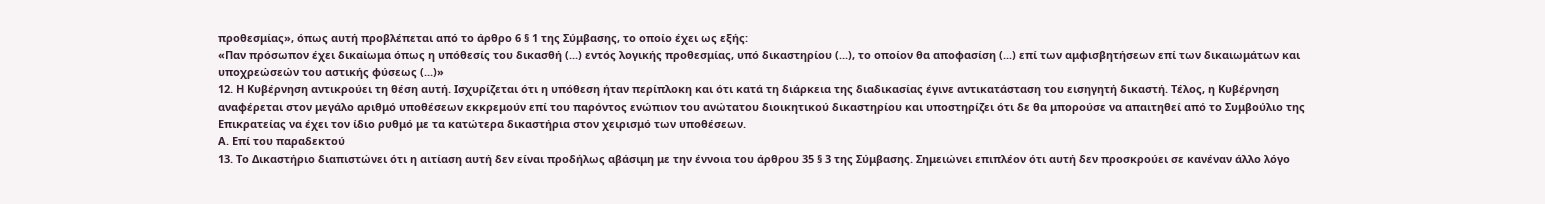προθεσμίας», όπως αυτή προβλέπεται από το άρθρο 6 § 1 της Σύμβασης, το οποίο έχει ως εξής:
«Παν πρόσωπον έχει δικαίωμα όπως η υπόθεσίς του δικασθή (...) εντός λογικής προθεσμίας, υπό δικαστηρίου (...), το οποίον θα αποφασίση (...) επί των αμφισβητήσεων επί των δικαιωμάτων και υποχρεώσεών του αστικής φύσεως (...)»
12. Η Κυβέρνηση αντικρούει τη θέση αυτή. Ισχυρίζεται ότι η υπόθεση ήταν περίπλοκη και ότι κατά τη διάρκεια της διαδικασίας έγινε αντικατάσταση του εισηγητή δικαστή. Τέλος, η Κυβέρνηση αναφέρεται στον μεγάλο αριθμό υποθέσεων εκκρεμούν επί του παρόντος ενώπιον του ανώτατου διοικητικού δικαστηρίου και υποστηρίζει ότι δε θα μπορούσε να απαιτηθεί από το Συμβούλιο της Επικρατείας να έχει τον ίδιο ρυθμό με τα κατώτερα δικαστήρια στον χειρισμό των υποθέσεων.
Α. Επί του παραδεκτού
13. Το Δικαστήριο διαπιστώνει ότι η αιτίαση αυτή δεν είναι προδήλως αβάσιμη με την έννοια του άρθρου 35 § 3 της Σύμβασης. Σημειώνει επιπλέον ότι αυτή δεν προσκρούει σε κανέναν άλλο λόγο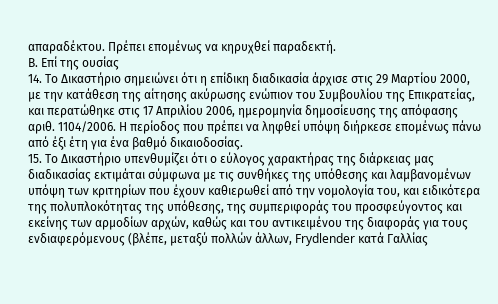απαραδέκτου. Πρέπει επομένως να κηρυχθεί παραδεκτή.
Β. Επί της ουσίας
14. Το Δικαστήριο σημειώνει ότι η επίδικη διαδικασία άρχισε στις 29 Μαρτίου 2000, με την κατάθεση της αίτησης ακύρωσης ενώπιον του Συμβουλίου της Επικρατείας, και περατώθηκε στις 17 Απριλίου 2006, ημερομηνία δημοσίευσης της απόφασης αριθ. 1104/2006. Η περίοδος που πρέπει να ληφθεί υπόψη διήρκεσε επομένως πάνω από έξι έτη για ένα βαθμό δικαιοδοσίας.
15. Το Δικαστήριο υπενθυμίζει ότι ο εύλογος χαρακτήρας της διάρκειας μας διαδικασίας εκτιμάται σύμφωνα με τις συνθήκες της υπόθεσης και λαμβανομένων υπόψη των κριτηρίων που έχουν καθιερωθεί από την νομολογία του, και ειδικότερα της πολυπλοκότητας της υπόθεσης, της συμπεριφοράς του προσφεύγοντος και εκείνης των αρμοδίων αρχών, καθώς και του αντικειμένου της διαφοράς για τους ενδιαφερόμενους (βλέπε, μεταξύ πολλών άλλων, Frydlender κατά Γαλλίας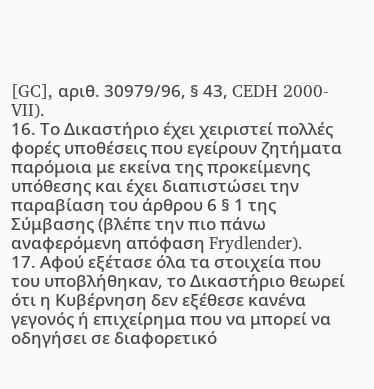[GC], αριθ. 30979/96, § 43, CEDH 2000-VII).
16. Το Δικαστήριο έχει χειριστεί πολλές φορές υποθέσεις που εγείρουν ζητήματα παρόμοια με εκείνα της προκείμενης υπόθεσης και έχει διαπιστώσει την παραβίαση του άρθρου 6 § 1 της Σύμβασης (βλέπε την πιο πάνω αναφερόμενη απόφαση Frydlender).
17. Αφού εξέτασε όλα τα στοιχεία που του υποβλήθηκαν, το Δικαστήριο θεωρεί ότι η Κυβέρνηση δεν εξέθεσε κανένα γεγονός ή επιχείρημα που να μπορεί να οδηγήσει σε διαφορετικό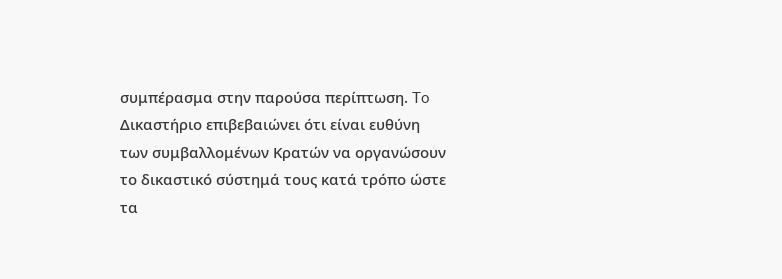συμπέρασμα στην παρούσα περίπτωση. To Δικαστήριο επιβεβαιώνει ότι είναι ευθύνη των συμβαλλομένων Κρατών να οργανώσουν το δικαστικό σύστημά τους κατά τρόπο ώστε τα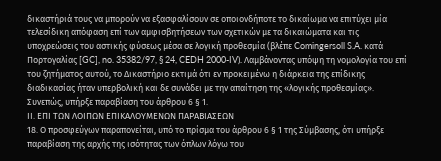δικαστήριά τους να μπορούν να εξασφαλίσουν σε οποιονδήποτε το δικαίωμα να επιτύχει μία τελεσίδικη απόφαση επί των αμφισβητήσεων των σχετικών με τα δικαιώματα και τις υποχρεώσεις του αστικής φύσεως μέσα σε λογική προθεσμία (βλέπε Comingersoll S.A. κατά Πορτογαλίας [GC], no. 35382/97, § 24, CEDH 2000-IV). Λαμβάνοντας υπόψη τη νομολογία του επί του ζητήματος αυτού, το Δικαστήριο εκτιμά ότι εν προκειμένω η διάρκεια της επίδικης διαδικασίας ήταν υπερβολική και δε συνάδει με την απαίτηση της «λογικής προθεσμίας».
Συνεπώς, υπήρξε παραβίαση του άρθρου 6 § 1.
ΙΙ. ΕΠΙ ΤΩΝ ΛΟΙΠΩΝ ΕΠΙΚΑΛΟΥΜΕΝΩΝ ΠΑΡΑΒΙΑΣΕΩΝ
18. Ο προσφεύγων παραπονείται, υπό το πρίσμα του άρθρου 6 § 1 της Σύμβασης, ότι υπήρξε παραβίαση της αρχής της ισότητας των όπλων λόγω του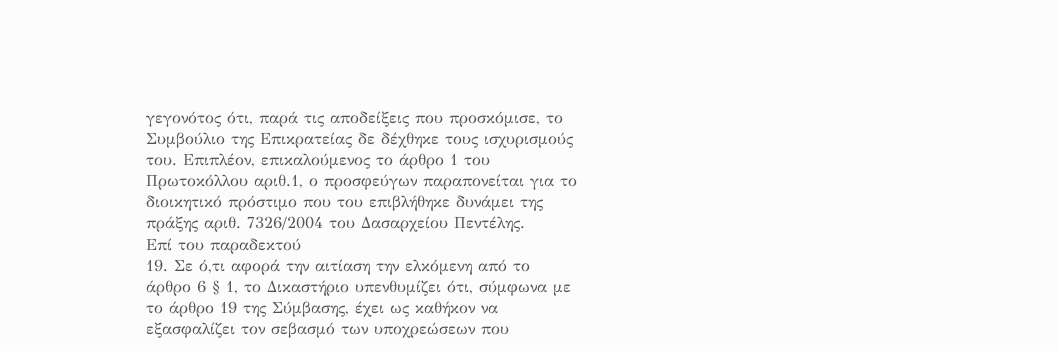γεγονότος ότι, παρά τις αποδείξεις που προσκόμισε, το Συμβούλιο της Επικρατείας δε δέχθηκε τους ισχυρισμούς του. Επιπλέον, επικαλούμενος το άρθρο 1 του Πρωτοκόλλου αριθ.1, ο προσφεύγων παραπονείται για το διοικητικό πρόστιμο που του επιβλήθηκε δυνάμει της πράξης αριθ. 7326/2004 του Δασαρχείου Πεντέλης.
Επί του παραδεκτού
19. Σε ό,τι αφορά την αιτίαση την ελκόμενη από το άρθρο 6 § 1, το Δικαστήριο υπενθυμίζει ότι, σύμφωνα με το άρθρο 19 της Σύμβασης, έχει ως καθήκον να εξασφαλίζει τον σεβασμό των υποχρεώσεων που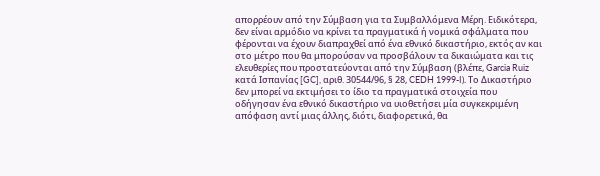απορρέουν από την Σύμβαση για τα Συμβαλλόμενα Μέρη. Ειδικότερα, δεν είναι αρμόδιο να κρίνει τα πραγματικά ή νομικά σφάλματα που φέρονται να έχουν διαπραχθεί από ένα εθνικό δικαστήριο, εκτός αν και στο μέτρο που θα μπορούσαν να προσβάλουν τα δικαιώματα και τις ελευθερίες που προστατεύονται από την Σύμβαση (βλέπε, Garcia Ruiz κατά Ισπανίας [GC], αριθ. 30544/96, § 28, CEDH 1999-I). Το Δικαστήριο δεν μπορεί να εκτιμήσει το ίδιο τα πραγματικά στοιχεία που οδήγησαν ένα εθνικό δικαστήριο να υιοθετήσει μία συγκεκριμένη απόφαση αντί μιας άλλης, διότι, διαφορετικά, θα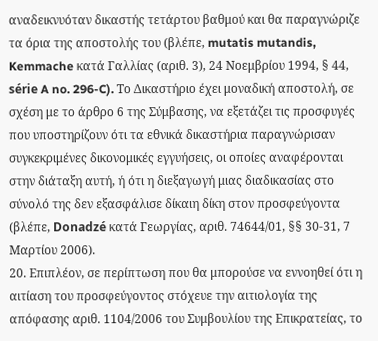αναδεικνυόταν δικαστής τετάρτου βαθμού και θα παραγνώριζε τα όρια της αποστολής του (βλέπε, mutatis mutandis, Kemmache κατά Γαλλίας (αριθ. 3), 24 Νοεμβρίου 1994, § 44, série A no. 296-C). Το Δικαστήριο έχει μοναδική αποστολή, σε σχέση με το άρθρο 6 της Σύμβασης, να εξετάζει τις προσφυγές που υποστηρίζουν ότι τα εθνικά δικαστήρια παραγνώρισαν συγκεκριμένες δικονομικές εγγυήσεις, οι οποίες αναφέρονται στην διάταξη αυτή, ή ότι η διεξαγωγή μιας διαδικασίας στο σύνολό της δεν εξασφάλισε δίκαιη δίκη στον προσφεύγοντα (βλέπε, Donadzé κατά Γεωργίας, αριθ. 74644/01, §§ 30-31, 7 Μαρτίου 2006).
20. Επιπλέον, σε περίπτωση που θα μπορούσε να εννοηθεί ότι η αιτίαση του προσφεύγοντος στόχευε την αιτιολογία της απόφασης αριθ. 1104/2006 του Συμβουλίου της Επικρατείας, το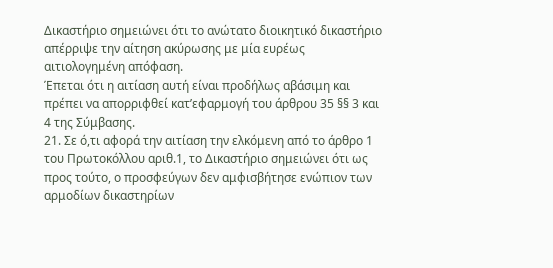Δικαστήριο σημειώνει ότι το ανώτατο διοικητικό δικαστήριο απέρριψε την αίτηση ακύρωσης με μία ευρέως αιτιολογημένη απόφαση.
Έπεται ότι η αιτίαση αυτή είναι προδήλως αβάσιμη και πρέπει να απορριφθεί κατ’εφαρμογή του άρθρου 35 §§ 3 και 4 της Σύμβασης.
21. Σε ό,τι αφορά την αιτίαση την ελκόμενη από το άρθρο 1 του Πρωτοκόλλου αριθ.1, το Δικαστήριο σημειώνει ότι ως προς τούτο, ο προσφεύγων δεν αμφισβήτησε ενώπιον των αρμοδίων δικαστηρίων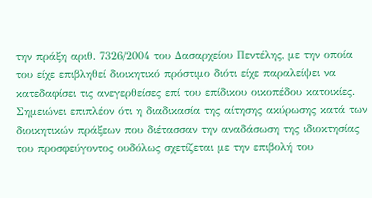την πράξη αριθ. 7326/2004 του Δασαρχείου Πεντέλης, με την οποία του είχε επιβληθεί διοικητικό πρόστιμο διότι είχε παραλείψει να κατεδαφίσει τις ανεγερθείσες επί του επίδικου οικοπέδου κατοικίες. Σημειώνει επιπλέον ότι η διαδικασία της αίτησης ακύρωσης κατά των διοικητικών πράξεων που διέτασσαν την αναδάσωση της ιδιοκτησίας του προσφεύγοντος ουδόλως σχετίζεται με την επιβολή του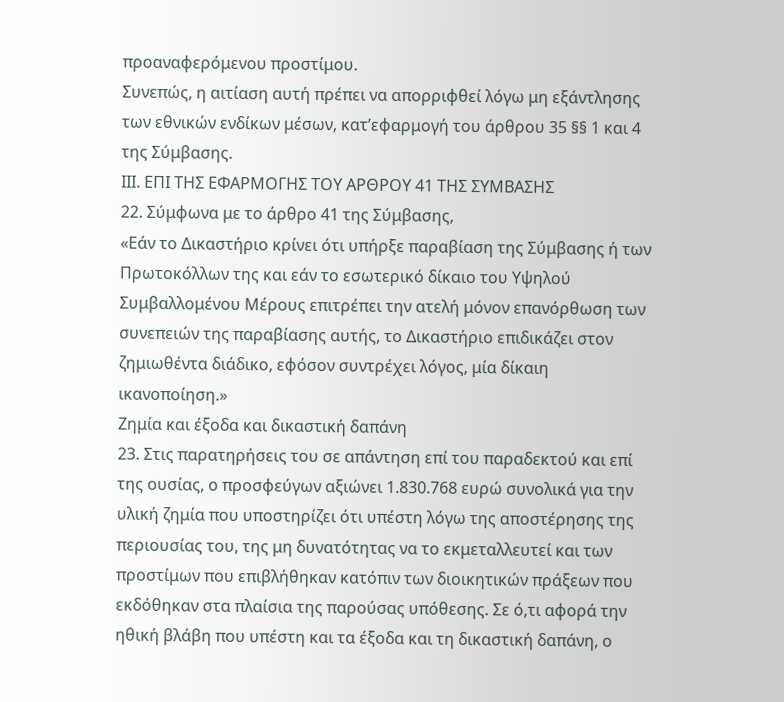προαναφερόμενου προστίμου.
Συνεπώς, η αιτίαση αυτή πρέπει να απορριφθεί λόγω μη εξάντλησης των εθνικών ενδίκων μέσων, κατ’εφαρμογή του άρθρου 35 §§ 1 και 4 της Σύμβασης.
IΙΙ. ΕΠΙ ΤΗΣ ΕΦΑΡΜΟΓΗΣ ΤΟΥ ΑΡΘΡΟΥ 41 ΤΗΣ ΣΥΜΒΑΣΗΣ
22. Σύμφωνα με το άρθρο 41 της Σύμβασης,
«Εάν το Δικαστήριο κρίνει ότι υπήρξε παραβίαση της Σύμβασης ή των Πρωτοκόλλων της και εάν το εσωτερικό δίκαιο του Υψηλού Συμβαλλομένου Μέρους επιτρέπει την ατελή μόνον επανόρθωση των συνεπειών της παραβίασης αυτής, το Δικαστήριο επιδικάζει στον ζημιωθέντα διάδικο, εφόσον συντρέχει λόγος, μία δίκαιη ικανοποίηση.»
Ζημία και έξοδα και δικαστική δαπάνη
23. Στις παρατηρήσεις του σε απάντηση επί του παραδεκτού και επί της ουσίας, ο προσφεύγων αξιώνει 1.830.768 ευρώ συνολικά για την υλική ζημία που υποστηρίζει ότι υπέστη λόγω της αποστέρησης της περιουσίας του, της μη δυνατότητας να το εκμεταλλευτεί και των προστίμων που επιβλήθηκαν κατόπιν των διοικητικών πράξεων που εκδόθηκαν στα πλαίσια της παρούσας υπόθεσης. Σε ό,τι αφορά την ηθική βλάβη που υπέστη και τα έξοδα και τη δικαστική δαπάνη, ο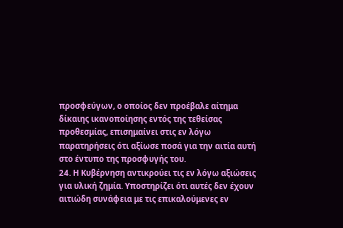προσφεύγων, ο οποίος δεν προέβαλε αίτημα δίκαιης ικανοποίησης εντός της τεθείσας προθεσμίας, επισημαίνει στις εν λόγω παρατηρήσεις ότι αξίωσε ποσά για την αιτία αυτή στο έντυπο της προσφυγής του.
24. Η Κυβέρνηση αντικρούει τις εν λόγω αξιώσεις για υλική ζημία. Υποστηρίζει ότι αυτές δεν έχουν αιτιώδη συνάφεια με τις επικαλούμενες εν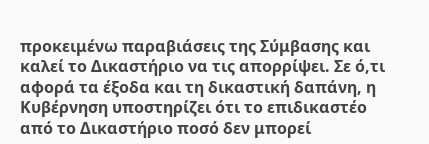προκειμένω παραβιάσεις της Σύμβασης και καλεί το Δικαστήριο να τις απορρίψει. Σε ό,τι αφορά τα έξοδα και τη δικαστική δαπάνη, η Κυβέρνηση υποστηρίζει ότι το επιδικαστέο από το Δικαστήριο ποσό δεν μπορεί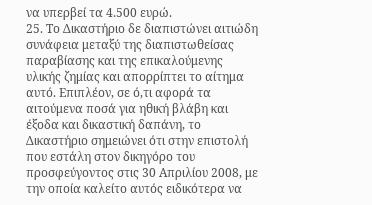να υπερβεί τα 4.500 ευρώ.
25. Το Δικαστήριο δε διαπιστώνει αιτιώδη συνάφεια μεταξύ της διαπιστωθείσας παραβίασης και της επικαλούμενης υλικής ζημίας και απορρίπτει το αίτημα αυτό. Επιπλέον, σε ό,τι αφορά τα αιτούμενα ποσά για ηθική βλάβη και έξοδα και δικαστική δαπάνη, το Δικαστήριο σημειώνει ότι στην επιστολή που εστάλη στον δικηγόρο του προσφεύγοντος στις 30 Απριλίου 2008, με την οποία καλείτο αυτός ειδικότερα να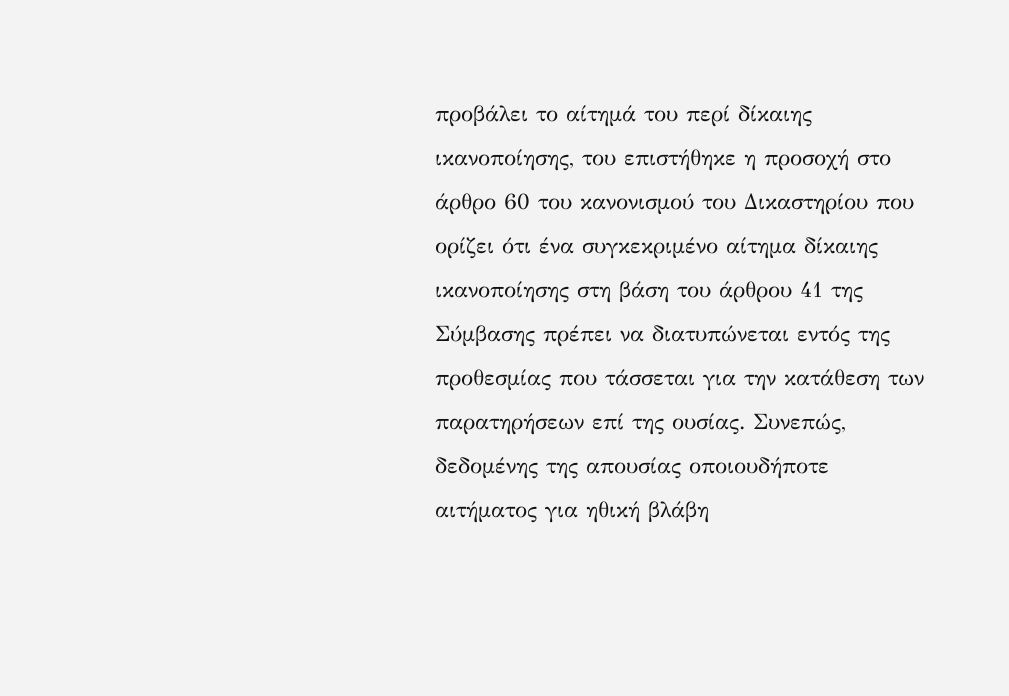προβάλει το αίτημά του περί δίκαιης ικανοποίησης, του επιστήθηκε η προσοχή στο άρθρο 60 του κανονισμού του Δικαστηρίου που ορίζει ότι ένα συγκεκριμένο αίτημα δίκαιης ικανοποίησης στη βάση του άρθρου 41 της Σύμβασης πρέπει να διατυπώνεται εντός της προθεσμίας που τάσσεται για την κατάθεση των παρατηρήσεων επί της ουσίας. Συνεπώς, δεδομένης της απουσίας οποιουδήποτε αιτήματος για ηθική βλάβη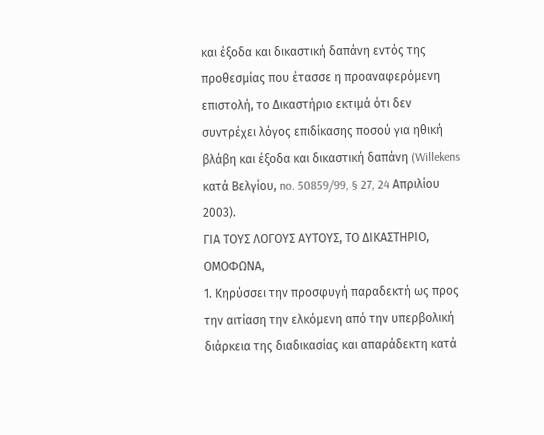και έξοδα και δικαστική δαπάνη εντός της προθεσμίας που έτασσε η προαναφερόμενη επιστολή, το Δικαστήριο εκτιμά ότι δεν συντρέχει λόγος επιδίκασης ποσού για ηθική βλάβη και έξοδα και δικαστική δαπάνη (Willekens κατά Βελγίου, no. 50859/99, § 27, 24 Απριλίου 2003).
ΓΙΑ ΤΟΥΣ ΛΟΓΟΥΣ ΑΥΤΟΥΣ, ΤΟ ΔΙΚΑΣΤΗΡΙΟ, ΟΜΟΦΩΝΑ,
1. Κηρύσσει την προσφυγή παραδεκτή ως προς την αιτίαση την ελκόμενη από την υπερβολική διάρκεια της διαδικασίας και απαράδεκτη κατά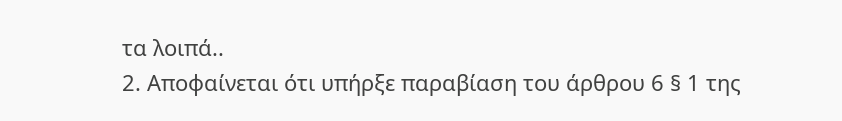τα λοιπά..
2. Αποφαίνεται ότι υπήρξε παραβίαση του άρθρου 6 § 1 της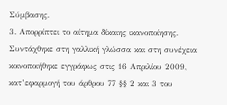Σύμβασης.
3. Απορρίπτει το αίτημα δίκαιης ικανοποίησης.
Συντάχθηκε στη γαλλική γλώσσα και στη συνέχεια κοινοποιήθηκε εγγράφως στις 16 Απριλίου 2009, κατ’εφαρμογή του άρθρου 77 §§ 2 και 3 του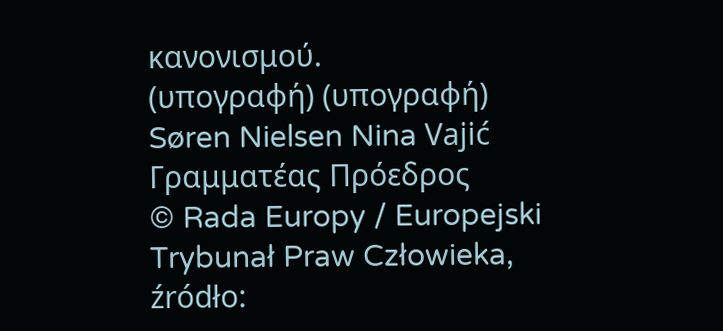κανονισμού.
(υπογραφή) (υπογραφή)
Søren Nielsen Nina Vajić
Γραμματέας Πρόεδρος
© Rada Europy / Europejski Trybunał Praw Człowieka, źródło: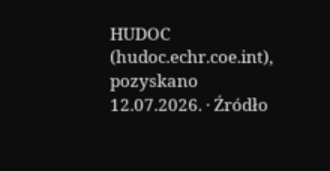HUDOC (hudoc.echr.coe.int), pozyskano 12.07.2026. · Źródło